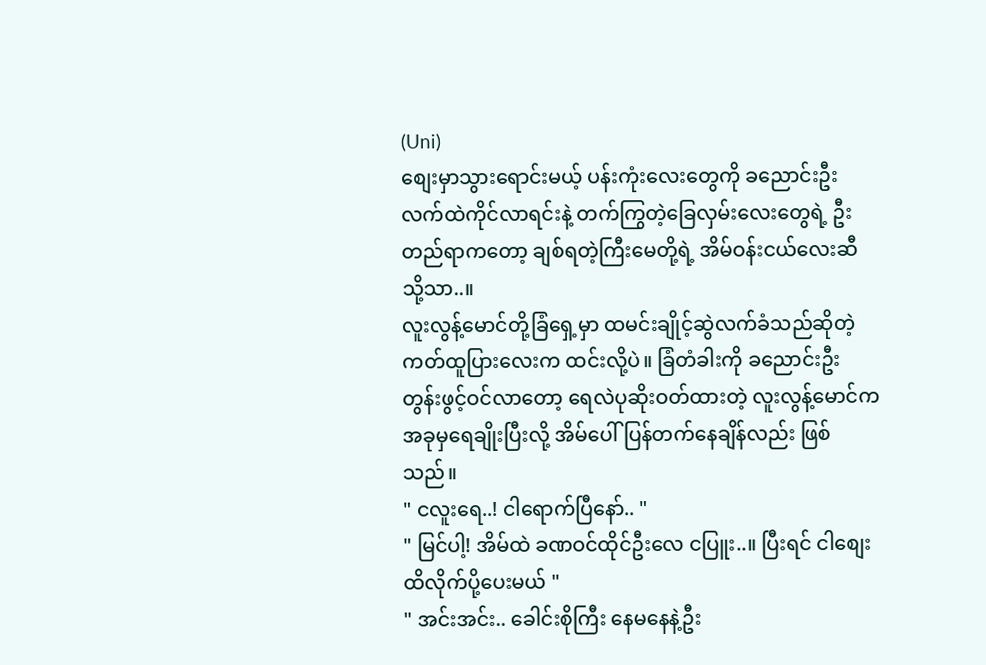(Uni)
စျေးမှာသွားရောင်းမယ့် ပန်းကုံးလေးတွေကို ခညောင်းဦး လက်ထဲကိုင်လာရင်းနဲ့ တက်ကြွတဲ့ခြေလှမ်းလေးတွေရဲ့ ဦးတည်ရာကတော့ ချစ်ရတဲ့ကြီးမေတို့ရဲ့ အိမ်ဝန်းငယ်လေးဆီသို့သာ..။
လူးလွန့်မောင်တို့ခြံရှေ့မှာ ထမင်းချိုင့်ဆွဲလက်ခံသည်ဆိုတဲ့ ကတ်ထူပြားလေးက ထင်းလို့ပဲ။ ခြံတံခါးကို ခညောင်းဦးတွန်းဖွင့်ဝင်လာတော့ ရေလဲပုဆိုးဝတ်ထားတဲ့ လူးလွန့်မောင်က အခုမှရေချိုးပြီးလို့ အိမ်ပေါ်ပြန်တက်နေချိန်လည်း ဖြစ်သည်။
" ငလူးရေ..! ငါရောက်ပြီနော်.. "
" မြင်ပါ့! အိမ်ထဲ ခဏဝင်ထိုင်ဦးလေ ငပြူး..။ ပြီးရင် ငါစျေးထိလိုက်ပို့ပေးမယ် "
" အင်းအင်း.. ခေါင်းစိုကြီး နေမနေနဲ့ဦး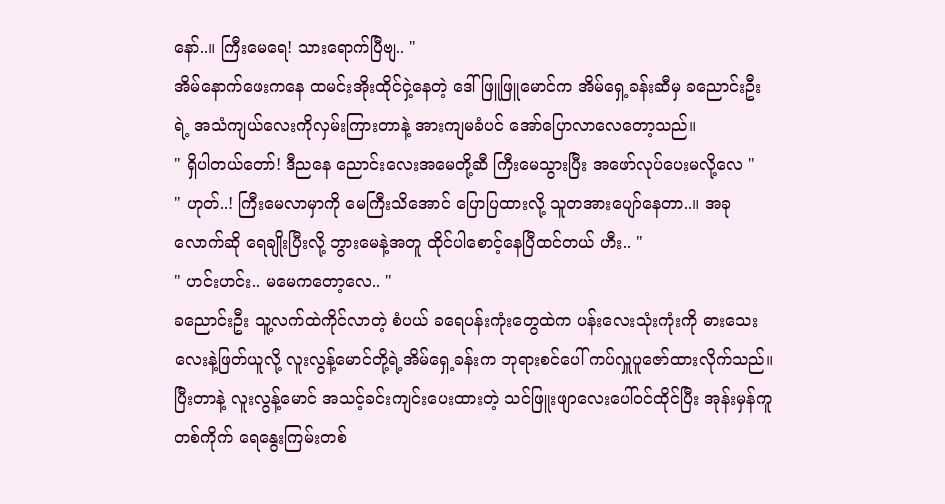နော်..။ ကြီးမေရေ! သားရောက်ပြီဗျ.. "
အိမ်နောက်ဖေးကနေ ထမင်းအိုးထိုင်ငှဲ့နေတဲ့ ဒေါ်ဖြူဖြူမောင်က အိမ်ရှေ့ခန်းဆီမှ ခညောင်းဦးရဲ့ အသံကျယ်လေးကိုလှမ်းကြားတာနဲ့ အားကျမခံပင် အော်ပြောလာလေတော့သည်။
" ရှိပါတယ်တော်! ဒီညနေ ညောင်းလေးအမေတို့ဆီ ကြီးမေသွားပြီး အဖော်လုပ်ပေးမလို့လေ "
" ဟုတ်..! ကြီးမေလာမှာကို မေကြီးသိအောင် ပြောပြထားလို့ သူတအားပျော်နေတာ..။ အခုလောက်ဆို ရေချိုးပြီးလို့ ဘွားမေနဲ့အတူ ထိုင်ပါစောင့်နေပြီထင်တယ် ဟီး.. "
" ဟင်းဟင်း.. မမေကတော့လေ.. "
ခညောင်းဦး သူ့လက်ထဲကိုင်လာတဲ့ စံပယ် ခရေပန်းကုံးတွေထဲက ပန်းလေးသုံးကုံးကို ဓားသေးလေးနဲ့ဖြတ်ယူလို့ လူးလွန့်မောင်တို့ရဲ့အိမ်ရှေ့ခန်းက ဘုရားစင်ပေါ် ကပ်လှူပူဇော်ထားလိုက်သည်။ ပြီးတာနဲ့ လူးလွန့်မောင် အသင့်ခင်းကျင်းပေးထားတဲ့ သင်ဖြူးဖျာလေးပေါ်ဝင်ထိုင်ပြီး အုန်းမှန်ကူတစ်ကိုက် ရေနွေးကြမ်းတစ်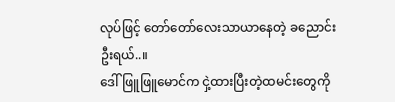လုပ်ဖြင့် တော်တော်လေးသာယာနေတဲ့ ခညောင်းဦးရယ်..။
ဒေါ်ဖြူဖြူမောင်က ငှဲ့ထားပြီးတဲ့ထမင်းတွေကို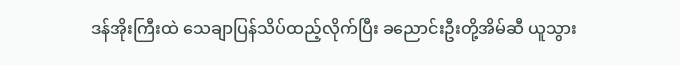ဒန်အိုးကြီးထဲ သေချာပြန်သိပ်ထည့်လိုက်ပြီး ခညောင်းဦးတို့အိမ်ဆီ ယူသွား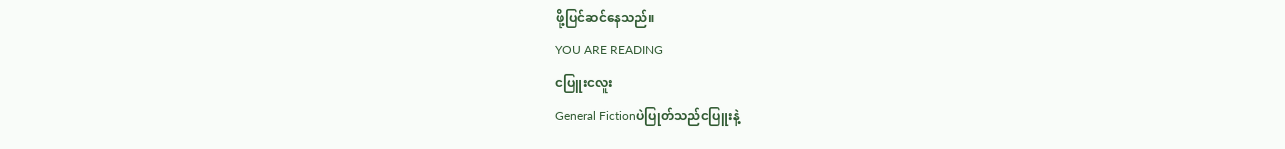ဖို့ပြင်ဆင်နေသည်။
YOU ARE READING
ငပြူးငလူး
General Fictionပဲပြုတ်သည်ငပြူးနဲ့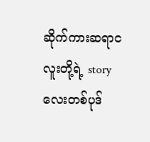ဆိုက်ကားဆရာငလူးတို့ရဲ့ story လေးတစ်ပုဒ်